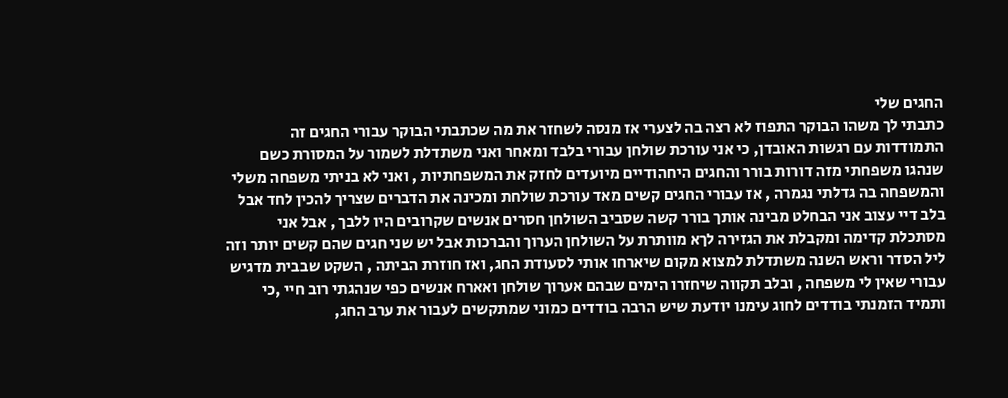החגים שלי
כתבתי לך משהו הבוקר התפוז לא רצה בה לצערי אז מנסה לשחזר את מה שכתבתי הבוקר עבורי החגים זה התמודדות עם רגשות האובדן, כי אני עורכת שולחן עבורי בלבד ומאחר ואני משתדלת לשמור על המסורת כשם שנהגו משפחתי מזה דורות בורר והחגים היחהודיים מיועדים לחזק את המשפחתיות , ואני לא בניתי משפחה משלי והמשפחה בה גדלתי נגמרה , אז עבורי החגים קשים מאד עורכת שולחת ומכינה את הדברים שצריך להכין לחד אבל בלב דיי עצוב אני הבחלט מבינה אותך בורר קשה שסביב השולחן חסרים אנשים שקרובים היו ללבך , אבל אני מסתכלת קדימה ומקבלת את הגזירה לךא מוותרת על השולחן הערוך והברכות אבל יש שני חגים שהם קשים יותר וזה ליל הסדר וראש השנה משתדלת למצוא מקום שיארחו אותי לסעודת החג, ואז חוזרת הביתה , השקט שבבית מדגיש עבורי שאין לי משפחה , ובלב תקווה שיחזרו הימים שבהם אערוך שולחן ואארח אנשים כפי שנהגתי רוב חיי ,כי ותמיד הזמנתי בודדים לחוג עימנו יודעת שיש הרבה בודדים כמוני שמתקשים לעבור את ערב החג,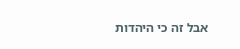אבל זה כי היהדות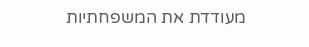מעודדת את המשפחתיות